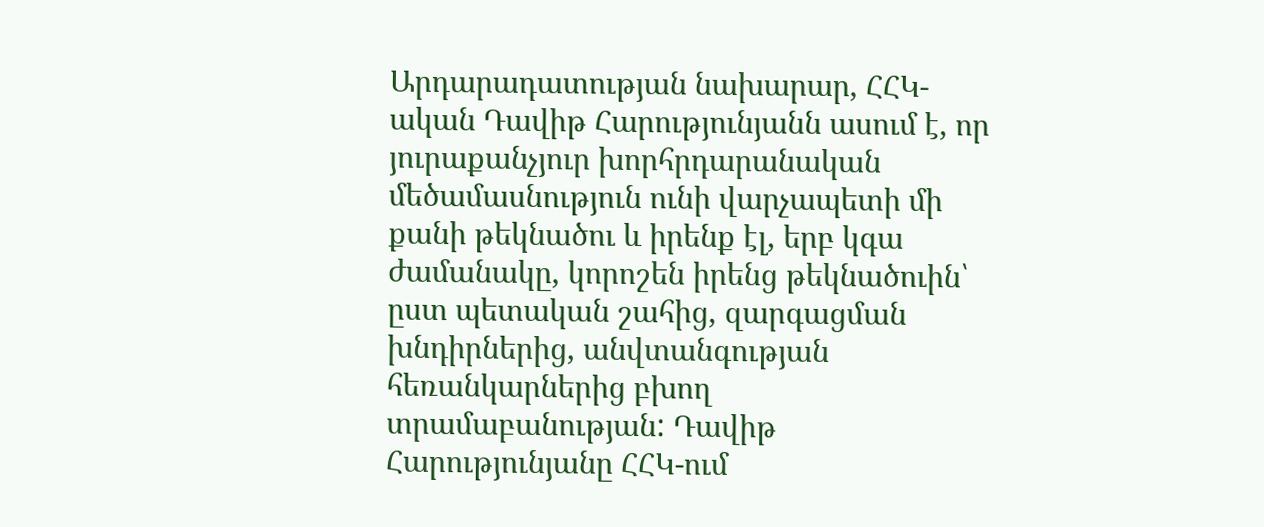Արդարադատության նախարար, ՀՀԿ-ական Դավիթ Հարությունյանն ասում է, որ յուրաքանչյուր խորհրդարանական մեծամասնություն ունի վարչապետի մի քանի թեկնածու և իրենք էլ, երբ կգա ժամանակը, կորոշեն իրենց թեկնածուին՝ ըստ պետական շահից, զարգացման խնդիրներից, անվտանգության հեռանկարներից բխող տրամաբանության: Դավիթ Հարությունյանը ՀՀԿ-ում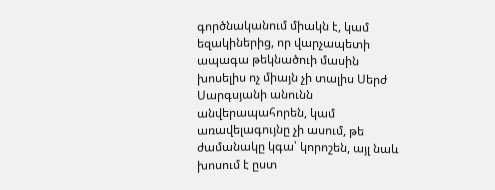գործնականում միակն է, կամ եզակիներից, որ վարչապետի ապագա թեկնածուի մասին խոսելիս ոչ միայն չի տալիս Սերժ Սարգսյանի անունն անվերապահորեն, կամ առավելագույնը չի ասում, թե ժամանակը կգա՝ կորոշեն, այլ նաև խոսում է ըստ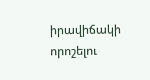իրավիճակի որոշելու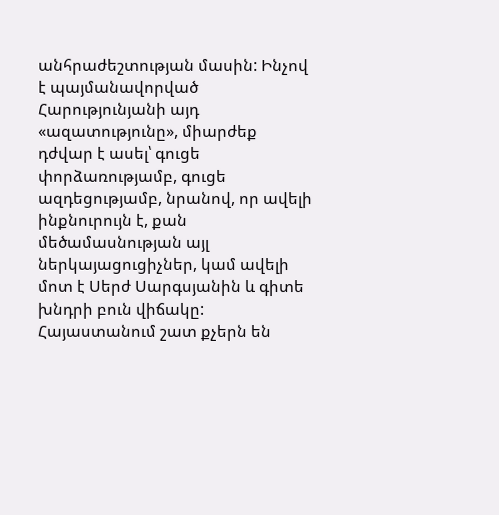անհրաժեշտության մասին: Ինչով է պայմանավորված Հարությունյանի այդ «ազատությունը», միարժեք դժվար է ասել՝ գուցե փորձառությամբ, գուցե ազդեցությամբ, նրանով, որ ավելի ինքնուրույն է, քան մեծամասնության այլ ներկայացուցիչներ, կամ ավելի մոտ է Սերժ Սարգսյանին և գիտե խնդրի բուն վիճակը:
Հայաստանում շատ քչերն են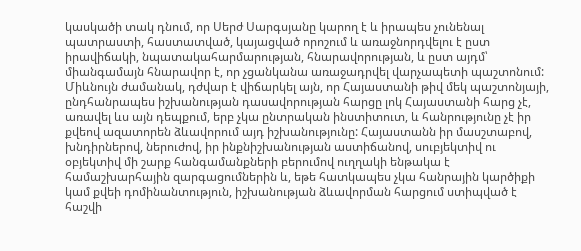կասկածի տակ դնում, որ Սերժ Սարգսյանը կարող է և իրապես չունենալ պատրաստի, հաստատված, կայացված որոշում և առաջնորդվելու է ըստ իրավիճակի, նպատակահարմարության, հնարավորության, և ըստ այդմ՝ միանգամայն հնարավոր է, որ չցանկանա առաջադրվել վարչապետի պաշտոնում: Միևնույն ժամանակ, դժվար է վիճարկել այն, որ Հայաստանի թիվ մեկ պաշտոնյայի, ընդհանրապես իշխանության դասավորության հարցը լոկ Հայաստանի հարց չէ, առավել ևս այն դեպքում, երբ չկա ընտրական ինստիտուտ, և հանրությունը չէ իր քվեով ազատորեն ձևավորում այդ իշխանությունը: Հայաստանն իր մասշտաբով, խնդիրներով, ներուժով, իր ինքնիշխանության աստիճանով, սուբյեկտիվ ու օբյեկտիվ մի շարք հանգամանքների բերումով ուղղակի ենթակա է համաշխարհային զարգացումներին և, եթե հատկապես չկա հանրային կարծիքի կամ քվեի դոմինանտություն, իշխանության ձևավորման հարցում ստիպված է հաշվի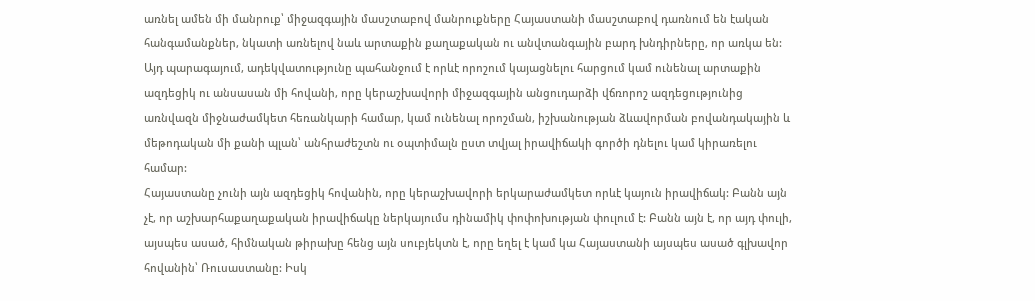առնել ամեն մի մանրուք՝ միջազգային մասշտաբով մանրուքները Հայաստանի մասշտաբով դառնում են էական հանգամանքներ, նկատի առնելով նաև արտաքին քաղաքական ու անվտանգային բարդ խնդիրները, որ առկա են: Այդ պարագայում, ադեկվատությունը պահանջում է որևէ որոշում կայացնելու հարցում կամ ունենալ արտաքին ազդեցիկ ու անսասան մի հովանի, որը կերաշխավորի միջազգային անցուդարձի վճռորոշ ազդեցությունից առնվազն միջնաժամկետ հեռանկարի համար, կամ ունենալ որոշման, իշխանության ձևավորման բովանդակային և մեթոդական մի քանի պլան՝ անհրաժեշտն ու օպտիմալն ըստ տվյալ իրավիճակի գործի դնելու կամ կիրառելու համար:
Հայաստանը չունի այն ազդեցիկ հովանին, որը կերաշխավորի երկարաժամկետ որևէ կայուն իրավիճակ: Բանն այն չէ, որ աշխարհաքաղաքական իրավիճակը ներկայումս դինամիկ փոփոխության փուլում է: Բանն այն է, որ այդ փուլի, այսպես ասած, հիմնական թիրախը հենց այն սուբյեկտն է, որը եղել է կամ կա Հայաստանի այսպես ասած գլխավոր հովանին՝ Ռուսաստանը: Իսկ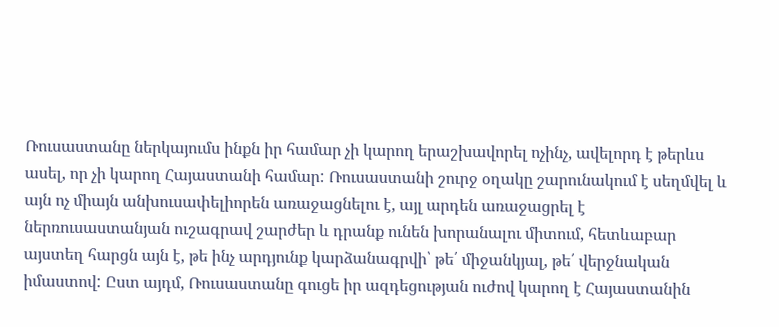Ռուսաստանը ներկայումս ինքն իր համար չի կարող երաշխավորել ոչինչ, ավելորդ է թերևս ասել, որ չի կարող Հայաստանի համար: Ռուսաստանի շուրջ օղակը շարունակում է սեղմվել և այն ոչ միայն անխուսափելիորեն առաջացնելու է, այլ արդեն առաջացրել է ներռուսաստանյան ուշագրավ շարժեր և դրանք ունեն խորանալու միտում, հետևաբար այստեղ հարցն այն է, թե ինչ արդյունք կարձանագրվի՝ թե՛ միջանկյալ, թե՛ վերջնական իմաստով: Ըստ այդմ, Ռուսաստանը գուցե իր ազդեցության ուժով կարող է Հայաստանին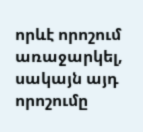որևէ որոշում առաջարկել, սակայն այդ որոշումը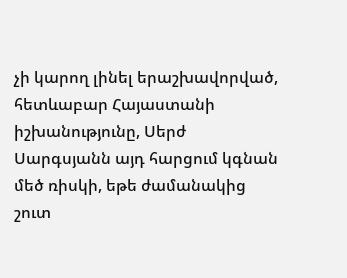չի կարող լինել երաշխավորված, հետևաբար Հայաստանի իշխանությունը, Սերժ Սարգսյանն այդ հարցում կգնան մեծ ռիսկի, եթե ժամանակից շուտ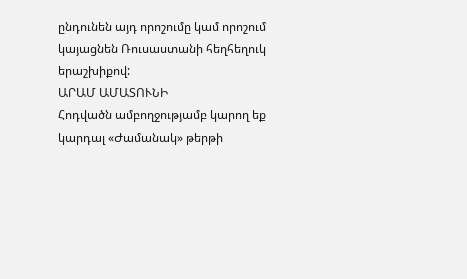ընդունեն այդ որոշումը կամ որոշում կայացնեն Ռուսաստանի հեղհեղուկ երաշխիքով:
ԱՐԱՄ ԱՄԱՏՈՒՆԻ
Հոդվածն ամբողջությամբ կարող եք կարդալ «Ժամանակ» թերթի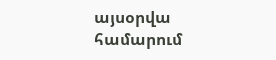այսօրվա համարում